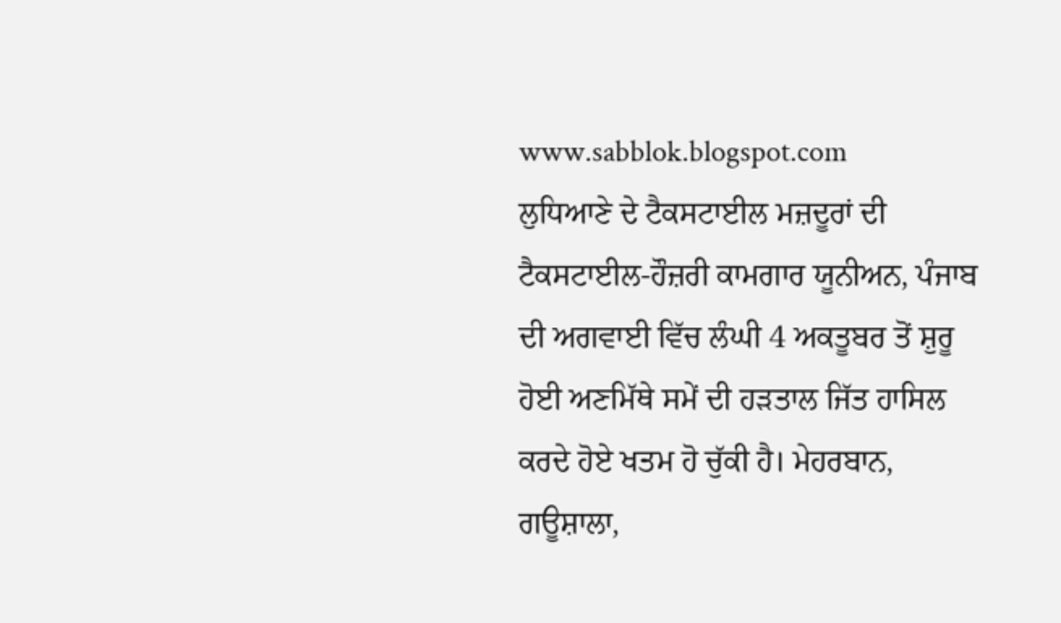www.sabblok.blogspot.com
ਲੁਧਿਆਣੇ ਦੇ ਟੈਕਸਟਾਈਲ ਮਜ਼ਦੂਰਾਂ ਦੀ ਟੈਕਸਟਾਈਲ-ਹੌਜ਼ਰੀ ਕਾਮਗਾਰ ਯੂਨੀਅਨ, ਪੰਜਾਬ ਦੀ ਅਗਵਾਈ ਵਿੱਚ ਲੰਘੀ 4 ਅਕਤੂਬਰ ਤੋਂ ਸ਼ੁਰੂ ਹੋਈ ਅਣਮਿੱਥੇ ਸਮੇਂ ਦੀ ਹੜਤਾਲ ਜਿੱਤ ਹਾਸਿਲ ਕਰਦੇ ਹੋਏ ਖਤਮ ਹੋ ਚੁੱਕੀ ਹੈ। ਮੇਹਰਬਾਨ, ਗਊਸ਼ਾਲਾ,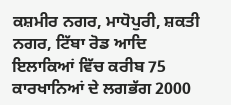ਕਸ਼ਮੀਰ ਨਗਰ, ਮਾਧੋਪੁਰੀ, ਸ਼ਕਤੀ ਨਗਰ, ਟਿੱਬਾ ਰੋਡ ਆਦਿ ਇਲਾਕਿਆਂ ਵਿੱਚ ਕਰੀਬ 75 ਕਾਰਖਾਨਿਆਂ ਦੇ ਲਗਭੱਗ 2000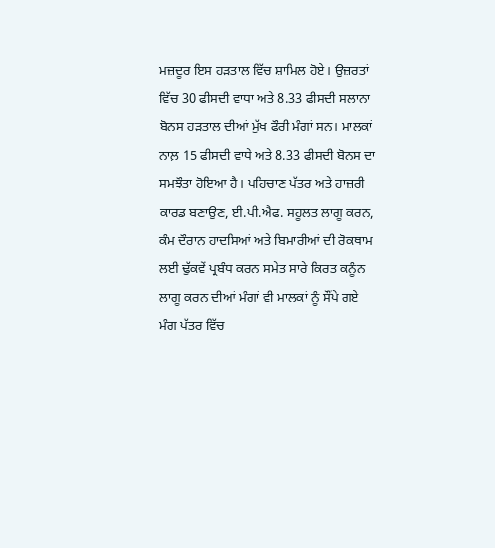ਮਜ਼ਦੂਰ ਇਸ ਹੜਤਾਲ ਵਿੱਚ ਸ਼ਾਮਿਲ ਹੋਏ। ਉਜ਼ਰਤਾਂ ਵਿੱਚ 30 ਫੀਸਦੀ ਵਾਧਾ ਅਤੇ 8.33 ਫੀਸਦੀ ਸਲਾਨਾ ਬੋਨਸ ਹੜਤਾਲ ਦੀਆਂ ਮੁੱਖ ਫੌਰੀ ਮੰਗਾਂ ਸਨ। ਮਾਲਕਾਂ ਨਾਲ਼ 15 ਫੀਸਦੀ ਵਾਧੇ ਅਤੇ 8.33 ਫੀਸਦੀ ਬੋਨਸ ਦਾ ਸਮਝੌਤਾ ਹੋਇਆ ਹੈ। ਪਹਿਚਾਣ ਪੱਤਰ ਅਤੇ ਹਾਜ਼ਰੀ ਕਾਰਡ ਬਣਾਉਣ, ਈ.ਪੀ.ਐਫ. ਸਹੂਲਤ ਲਾਗੂ ਕਰਨ, ਕੰਮ ਦੌਰਾਨ ਹਾਦਸਿਆਂ ਅਤੇ ਬਿਮਾਰੀਆਂ ਦੀ ਰੋਕਥਾਮ ਲਈ ਢੁੱਕਵੇਂ ਪ੍ਰਬੰਧ ਕਰਨ ਸਮੇਤ ਸਾਰੇ ਕਿਰਤ ਕਨੂੰਨ ਲਾਗੂ ਕਰਨ ਦੀਆਂ ਮੰਗਾਂ ਵੀ ਮਾਲਕਾਂ ਨੂੰ ਸੌਂਪੇ ਗਏ ਮੰਗ ਪੱਤਰ ਵਿੱਚ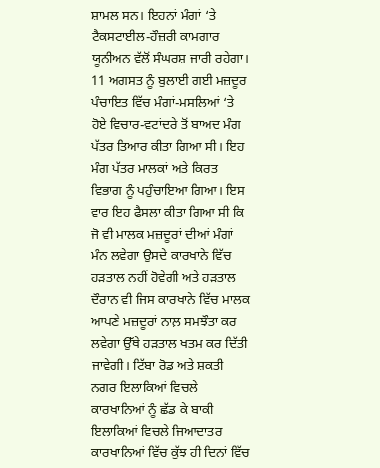ਸ਼ਾਮਲ ਸਨ। ਇਹਨਾਂ ਮੰਗਾਂ ‘ਤੇ ਟੈਕਸਟਾਈਲ-ਹੌਜ਼ਰੀ ਕਾਮਗਾਰ ਯੂਨੀਅਨ ਵੱਲੋਂ ਸੰਘਰਸ਼ ਜਾਰੀ ਰਹੇਗਾ।
11 ਅਗਸਤ ਨੂੰ ਬੁਲਾਈ ਗਈ ਮਜ਼ਦੂਰ ਪੰਚਾਇਤ ਵਿੱਚ ਮੰਗਾਂ-ਮਸਲਿਆਂ ‘ਤੇ ਹੋਏ ਵਿਚਾਰ-ਵਟਾਂਦਰੇ ਤੋਂ ਬਾਅਦ ਮੰਗ ਪੱਤਰ ਤਿਆਰ ਕੀਤਾ ਗਿਆ ਸੀ। ਇਹ ਮੰਗ ਪੱਤਰ ਮਾਲਕਾਂ ਅਤੇ ਕਿਰਤ ਵਿਭਾਗ ਨੂੰ ਪਹੁੰਚਾਇਆ ਗਿਆ। ਇਸ ਵਾਰ ਇਹ ਫੈਸਲਾ ਕੀਤਾ ਗਿਆ ਸੀ ਕਿ ਜੋ ਵੀ ਮਾਲਕ ਮਜ਼ਦੂਰਾਂ ਦੀਆਂ ਮੰਗਾਂ ਮੰਨ ਲਵੇਗਾ ਉਸਦੇ ਕਾਰਖਾਨੇ ਵਿੱਚ ਹੜਤਾਲ ਨਹੀਂ ਹੋਵੇਗੀ ਅਤੇ ਹੜਤਾਲ ਦੌਰਾਨ ਵੀ ਜਿਸ ਕਾਰਖਾਨੇ ਵਿੱਚ ਮਾਲਕ ਆਪਣੇ ਮਜ਼ਦੂਰਾਂ ਨਾਲ਼ ਸਮਝੌਤਾ ਕਰ ਲਵੇਗਾ ਉੱਥੇ ਹੜਤਾਲ ਖਤਮ ਕਰ ਦਿੱਤੀ ਜਾਵੇਗੀ। ਟਿੱਬਾ ਰੋਡ ਅਤੇ ਸ਼ਕਤੀ ਨਗਰ ਇਲਾਕਿਆਂ ਵਿਚਲੇ ਕਾਰਖਾਨਿਆਂ ਨੂੰ ਛੱਡ ਕੇ ਬਾਕੀ ਇਲਾਕਿਆਂ ਵਿਚਲੇ ਜਿਆਦਾਤਰ ਕਾਰਖਾਨਿਆਂ ਵਿੱਚ ਕੁੱਝ ਹੀ ਦਿਨਾਂ ਵਿੱਚ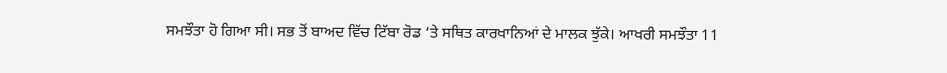ਸਮਝੌਤਾ ਹੋ ਗਿਆ ਸੀ। ਸਭ ਤੋਂ ਬਾਅਦ ਵਿੱਚ ਟਿੱਬਾ ਰੋਡ ‘ਤੇ ਸਥਿਤ ਕਾਰਖਾਨਿਆਂ ਦੇ ਮਾਲਕ ਝੁੱਕੇ। ਆਖਰੀ ਸਮਝੌਤਾ 11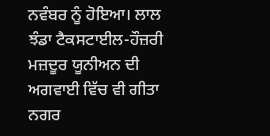ਨਵੰਬਰ ਨੂੰ ਹੋਇਆ। ਲਾਲ ਝੰਡਾ ਟੈਕਸਟਾਈਲ-ਹੌਜ਼ਰੀ ਮਜ਼ਦੂਰ ਯੂਨੀਅਨ ਦੀ ਅਗਵਾਈ ਵਿੱਚ ਵੀ ਗੀਤਾ ਨਗਰ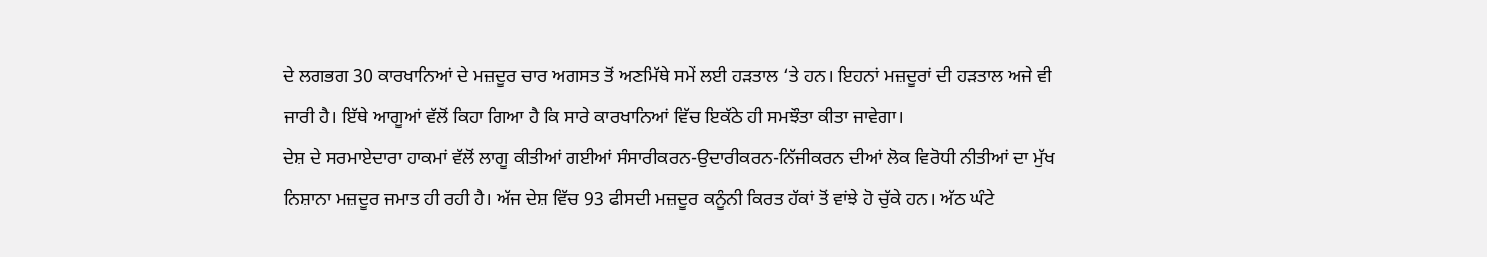ਦੇ ਲਗਭਗ 30 ਕਾਰਖਾਨਿਆਂ ਦੇ ਮਜ਼ਦੂਰ ਚਾਰ ਅਗਸਤ ਤੋਂ ਅਣਮਿੱਥੇ ਸਮੇਂ ਲਈ ਹੜਤਾਲ ‘ਤੇ ਹਨ। ਇਹਨਾਂ ਮਜ਼ਦੂਰਾਂ ਦੀ ਹੜਤਾਲ ਅਜੇ ਵੀ ਜਾਰੀ ਹੈ। ਇੱਥੇ ਆਗੂਆਂ ਵੱਲੋਂ ਕਿਹਾ ਗਿਆ ਹੈ ਕਿ ਸਾਰੇ ਕਾਰਖਾਨਿਆਂ ਵਿੱਚ ਇਕੱਠੇ ਹੀ ਸਮਝੌਤਾ ਕੀਤਾ ਜਾਵੇਗਾ।
ਦੇਸ਼ ਦੇ ਸਰਮਾਏਦਾਰਾ ਹਾਕਮਾਂ ਵੱਲੋਂ ਲਾਗੂ ਕੀਤੀਆਂ ਗਈਆਂ ਸੰਸਾਰੀਕਰਨ-ਉਦਾਰੀਕਰਨ-ਨਿੱਜੀਕਰਨ ਦੀਆਂ ਲੋਕ ਵਿਰੋਧੀ ਨੀਤੀਆਂ ਦਾ ਮੁੱਖ ਨਿਸ਼ਾਨਾ ਮਜ਼ਦੂਰ ਜਮਾਤ ਹੀ ਰਹੀ ਹੈ। ਅੱਜ ਦੇਸ਼ ਵਿੱਚ 93 ਫੀਸਦੀ ਮਜ਼ਦੂਰ ਕਨੂੰਨੀ ਕਿਰਤ ਹੱਕਾਂ ਤੋਂ ਵਾਂਝੇ ਹੋ ਚੁੱਕੇ ਹਨ। ਅੱਠ ਘੰਟੇ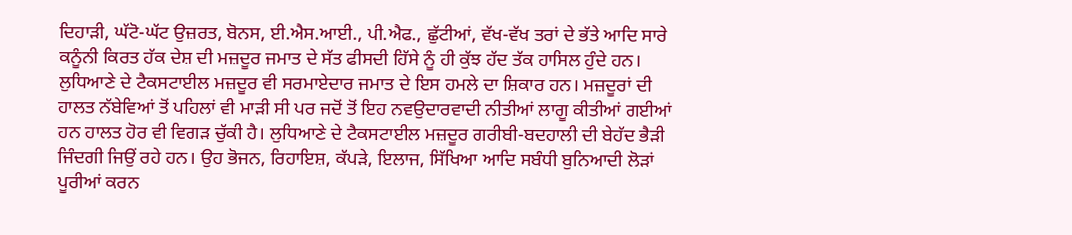ਦਿਹਾੜੀ, ਘੱਟੋ-ਘੱਟ ਉਜ਼ਰਤ, ਬੋਨਸ, ਈ.ਐਸ.ਆਈ., ਪੀ.ਐਫ., ਛੁੱਟੀਆਂ, ਵੱਖ-ਵੱਖ ਤਰਾਂ ਦੇ ਭੱਤੇ ਆਦਿ ਸਾਰੇ ਕਨੂੰਨੀ ਕਿਰਤ ਹੱਕ ਦੇਸ਼ ਦੀ ਮਜ਼ਦੂਰ ਜਮਾਤ ਦੇ ਸੱਤ ਫੀਸਦੀ ਹਿੱਸੇ ਨੂੰ ਹੀ ਕੁੱਝ ਹੱਦ ਤੱਕ ਹਾਸਿਲ ਹੁੰਦੇ ਹਨ। ਲੁਧਿਆਣੇ ਦੇ ਟੈਕਸਟਾਈਲ ਮਜ਼ਦੂਰ ਵੀ ਸਰਮਾਏਦਾਰ ਜਮਾਤ ਦੇ ਇਸ ਹਮਲੇ ਦਾ ਸ਼ਿਕਾਰ ਹਨ। ਮਜ਼ਦੂਰਾਂ ਦੀ ਹਾਲਤ ਨੱਬੇਵਿਆਂ ਤੋਂ ਪਹਿਲਾਂ ਵੀ ਮਾੜੀ ਸੀ ਪਰ ਜਦੋਂ ਤੋਂ ਇਹ ਨਵਉਦਾਰਵਾਦੀ ਨੀਤੀਆਂ ਲਾਗੂ ਕੀਤੀਆਂ ਗਈਆਂ ਹਨ ਹਾਲਤ ਹੋਰ ਵੀ ਵਿਗੜ ਚੁੱਕੀ ਹੈ। ਲੁਧਿਆਣੇ ਦੇ ਟੈਕਸਟਾਈਲ ਮਜ਼ਦੂਰ ਗਰੀਬੀ-ਬਦਹਾਲੀ ਦੀ ਬੇਹੱਦ ਭੈੜੀ ਜਿੰਦਗੀ ਜਿਉਂ ਰਹੇ ਹਨ। ਉਹ ਭੋਜਨ, ਰਿਹਾਇਸ਼, ਕੱਪੜੇ, ਇਲਾਜ, ਸਿੱਖਿਆ ਆਦਿ ਸਬੰਧੀ ਬੁਨਿਆਦੀ ਲੋੜਾਂ ਪੂਰੀਆਂ ਕਰਨ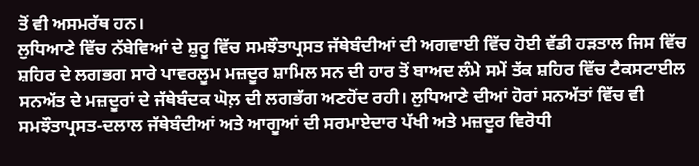ਤੋਂ ਵੀ ਅਸਮਰੱਥ ਹਨ।
ਲੁਧਿਆਣੇ ਵਿੱਚ ਨੱਬੇਵਿਆਂ ਦੇ ਸ਼ੁਰੂ ਵਿੱਚ ਸਮਝੌਤਾਪ੍ਰਸਤ ਜੱਥੇਬੰਦੀਆਂ ਦੀ ਅਗਵਾਈ ਵਿੱਚ ਹੋਈ ਵੱਡੀ ਹੜਤਾਲ ਜਿਸ ਵਿੱਚ ਸ਼ਹਿਰ ਦੇ ਲਗਭਗ ਸਾਰੇ ਪਾਵਰਲੂਮ ਮਜ਼ਦੂਰ ਸ਼ਾਮਿਲ ਸਨ ਦੀ ਹਾਰ ਤੋਂ ਬਾਅਦ ਲੰਮੇ ਸਮੇਂ ਤੱਕ ਸ਼ਹਿਰ ਵਿੱਚ ਟੈਕਸਟਾਈਲ ਸਨਅੱਤ ਦੇ ਮਜ਼ਦੂਰਾਂ ਦੇ ਜੱਥੇਬੰਦਕ ਘੋਲ਼ ਦੀ ਲਗਭੱਗ ਅਣਹੋਂਦ ਰਹੀ। ਲੁਧਿਆਣੇ ਦੀਆਂ ਹੋਰਾਂ ਸਨਅੱਤਾਂ ਵਿੱਚ ਵੀ ਸਮਝੌਤਾਪ੍ਰਸਤ-ਦਲਾਲ ਜੱਥੇਬੰਦੀਆਂ ਅਤੇ ਆਗੂਆਂ ਦੀ ਸਰਮਾਏਦਾਰ ਪੱਖੀ ਅਤੇ ਮਜ਼ਦੂਰ ਵਿਰੋਧੀ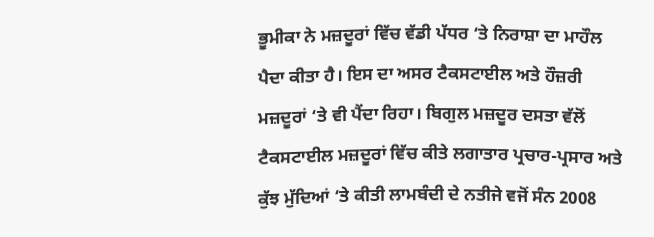ਭੂਮੀਕਾ ਨੇ ਮਜ਼ਦੂਰਾਂ ਵਿੱਚ ਵੱਡੀ ਪੱਧਰ ‘ਤੇ ਨਿਰਾਸ਼ਾ ਦਾ ਮਾਹੌਲ ਪੈਦਾ ਕੀਤਾ ਹੈ। ਇਸ ਦਾ ਅਸਰ ਟੈਕਸਟਾਈਲ ਅਤੇ ਹੌਜ਼ਰੀ ਮਜ਼ਦੂਰਾਂ ‘ਤੇ ਵੀ ਪੈਂਦਾ ਰਿਹਾ। ਬਿਗੁਲ ਮਜ਼ਦੂਰ ਦਸਤਾ ਵੱਲੋਂ ਟੈਕਸਟਾਈਲ ਮਜ਼ਦੂਰਾਂ ਵਿੱਚ ਕੀਤੇ ਲਗਾਤਾਰ ਪ੍ਰਚਾਰ-ਪ੍ਰਸਾਰ ਅਤੇ ਕੁੱਝ ਮੁੱਦਿਆਂ ‘ਤੇ ਕੀਤੀ ਲਾਮਬੰਦੀ ਦੇ ਨਤੀਜੇ ਵਜੋਂ ਸੰਨ 2008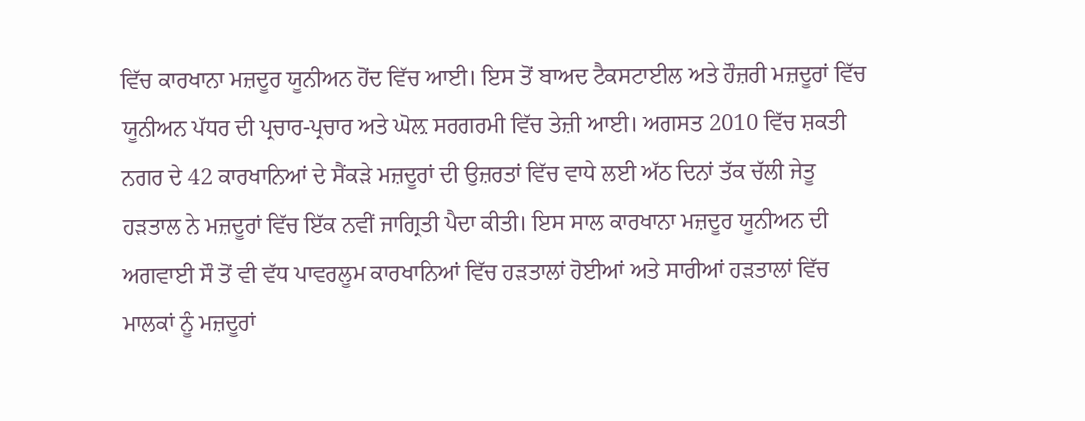ਵਿੱਚ ਕਾਰਖਾਨਾ ਮਜ਼ਦੂਰ ਯੂਨੀਅਨ ਹੋਂਦ ਵਿੱਚ ਆਈ। ਇਸ ਤੋਂ ਬਾਅਦ ਟੈਕਸਟਾਈਲ ਅਤੇ ਹੌਜ਼ਰੀ ਮਜ਼ਦੂਰਾਂ ਵਿੱਚ ਯੂਨੀਅਨ ਪੱਧਰ ਦੀ ਪ੍ਰਚਾਰ-ਪ੍ਰਚਾਰ ਅਤੇ ਘੋਲ਼ ਸਰਗਰਮੀ ਵਿੱਚ ਤੇਜ਼ੀ ਆਈ। ਅਗਸਤ 2010 ਵਿੱਚ ਸ਼ਕਤੀ ਨਗਰ ਦੇ 42 ਕਾਰਖਾਨਿਆਂ ਦੇ ਸੈਂਕੜੇ ਮਜ਼ਦੂਰਾਂ ਦੀ ਉਜ਼ਰਤਾਂ ਵਿੱਚ ਵਾਧੇ ਲਈ ਅੱਠ ਦਿਨਾਂ ਤੱਕ ਚੱਲੀ ਜੇਤੂ ਹੜਤਾਲ ਨੇ ਮਜ਼ਦੂਰਾਂ ਵਿੱਚ ਇੱਕ ਨਵੀਂ ਜਾਗ੍ਰਿਤੀ ਪੈਦਾ ਕੀਤੀ। ਇਸ ਸਾਲ ਕਾਰਖਾਨਾ ਮਜ਼ਦੂਰ ਯੂਨੀਅਨ ਦੀ ਅਗਵਾਈ ਸੌ ਤੋਂ ਵੀ ਵੱਧ ਪਾਵਰਲੂਮ ਕਾਰਖਾਨਿਆਂ ਵਿੱਚ ਹੜਤਾਲਾਂ ਹੋਈਆਂ ਅਤੇ ਸਾਰੀਆਂ ਹੜਤਾਲਾਂ ਵਿੱਚ ਮਾਲਕਾਂ ਨੂੰ ਮਜ਼ਦੂਰਾਂ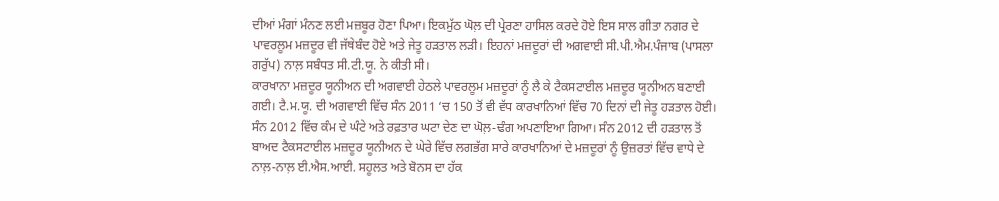ਦੀਆਂ ਮੰਗਾਂ ਮੰਨਣ ਲਈ ਮਜ਼ਬੂਰ ਹੋਣਾ ਪਿਆ। ਇਕਮੁੱਠ ਘੋਲ਼ ਦੀ ਪ੍ਰੇਰਣਾ ਹਾਸਿਲ ਕਰਦੇ ਹੋਏ ਇਸ ਸਾਲ ਗੀਤਾ ਨਗਰ ਦੇ ਪਾਵਰਲੂਮ ਮਜ਼ਦੂਰ ਵੀ ਜੱਥੇਬੰਦ ਹੋਏ ਅਤੇ ਜੇਤੂ ਹੜਤਾਲ ਲੜੀ। ਇਹਨਾਂ ਮਜ਼ਦੂਰਾਂ ਦੀ ਅਗਵਾਈ ਸੀ.ਪੀ.ਐਮ.ਪੰਜਾਬ (ਪਾਸਲਾ ਗਰੁੱਪ) ਨਾਲ਼ ਸਬੰਧਤ ਸੀ.ਟੀ.ਯੂ. ਨੇ ਕੀਤੀ ਸੀ।
ਕਾਰਖਾਨਾ ਮਜ਼ਦੂਰ ਯੂਨੀਅਨ ਦੀ ਅਗਵਾਈ ਹੇਠਲੇ ਪਾਵਰਲੂਮ ਮਜ਼ਦੂਰਾਂ ਨੂੰ ਲੈ ਕੇ ਟੈਕਸਟਾਈਲ ਮਜ਼ਦੂਰ ਯੂਨੀਅਨ ਬਣਾਈ ਗਈ। ਟੈ.ਮ.ਯੂ. ਦੀ ਅਗਵਾਈ ਵਿੱਚ ਸੰਨ 2011 ‘ਚ 150 ਤੋਂ ਵੀ ਵੱਧ ਕਾਰਖਾਨਿਆਂ ਵਿੱਚ 70 ਦਿਨਾਂ ਦੀ ਜੇਤੂ ਹੜਤਾਲ ਹੋਈ। ਸੰਨ 2012 ਵਿੱਚ ਕੰਮ ਦੇ ਘੰਟੇ ਅਤੇ ਰਫ਼ਤਾਰ ਘਟਾ ਦੇਣ ਦਾ ਘੋਲ਼-ਢੰਗ ਅਪਣਾਇਆ ਗਿਆ। ਸੰਨ 2012 ਦੀ ਹੜਤਾਲ ਤੋਂ ਬਾਅਦ ਟੈਕਸਟਾਈਲ ਮਜ਼ਦੂਰ ਯੂਨੀਅਨ ਦੇ ਘੇਰੇ ਵਿੱਚ ਲਗਭੱਗ ਸਾਰੇ ਕਾਰਖਾਨਿਆਂ ਦੇ ਮਜ਼ਦੂਰਾਂ ਨੂੰ ਉਜ਼ਰਤਾਂ ਵਿੱਚ ਵਾਧੇ ਦੇ ਨਾਲ਼-ਨਾਲ਼ ਈ.ਐਸ.ਆਈ. ਸਹੂਲਤ ਅਤੇ ਬੋਨਸ ਦਾ ਹੱਕ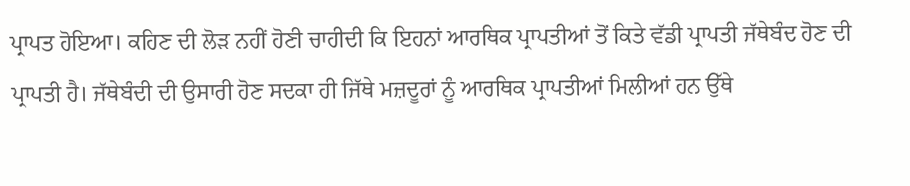ਪ੍ਰਾਪਤ ਹੋਇਆ। ਕਹਿਣ ਦੀ ਲੋੜ ਨਹੀਂ ਹੋਣੀ ਚਾਹੀਦੀ ਕਿ ਇਹਨਾਂ ਆਰਥਿਕ ਪ੍ਰਾਪਤੀਆਂ ਤੋਂ ਕਿਤੇ ਵੱਡੀ ਪ੍ਰਾਪਤੀ ਜੱਥੇਬੰਦ ਹੋਣ ਦੀ ਪ੍ਰਾਪਤੀ ਹੈ। ਜੱਥੇਬੰਦੀ ਦੀ ਉਸਾਰੀ ਹੋਣ ਸਦਕਾ ਹੀ ਜਿੱਥੇ ਮਜ਼ਦੂਰਾਂ ਨੂੰ ਆਰਥਿਕ ਪ੍ਰਾਪਤੀਆਂ ਮਿਲੀਆਂ ਹਨ ਉੱਥੇ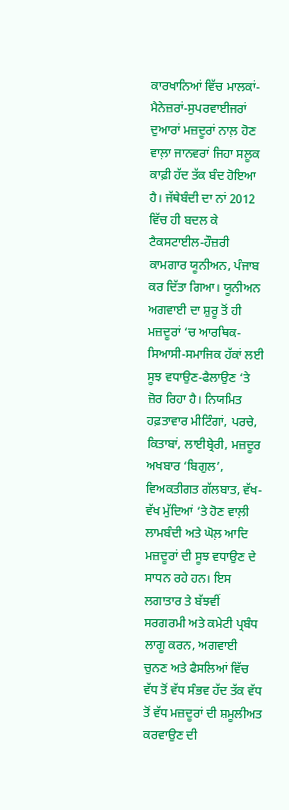ਕਾਰਖਾਨਿਆਂ ਵਿੱਚ ਮਾਲਕਾਂ-ਮੈਨੇਜ਼ਰਾਂ-ਸੁਪਰਵਾਈਜਰਾਂ ਦੁਆਰਾਂ ਮਜ਼ਦੂਰਾਂ ਨਾਲ਼ ਹੋਣ ਵਾਲ਼ਾ ਜਾਨਵਰਾਂ ਜਿਹਾ ਸਲੂਕ ਕਾਫ਼ੀ ਹੱਦ ਤੱਕ ਬੰਦ ਹੋਇਆ ਹੈ। ਜੱਥੇਬੰਦੀ ਦਾ ਨਾਂ 2012 ਵਿੱਚ ਹੀ ਬਦਲ ਕੇ ਟੈਕਸਟਾਈਲ-ਹੌਜ਼ਰੀ ਕਾਮਗਾਰ ਯੂਨੀਅਨ, ਪੰਜਾਬ ਕਰ ਦਿੱਤਾ ਗਿਆ। ਯੂਨੀਅਨ ਅਗਵਾਈ ਦਾ ਸ਼ੁਰੂ ਤੋਂ ਹੀ ਮਜ਼ਦੂਰਾਂ ‘ਚ ਆਰਥਿਕ-ਸਿਆਸੀ-ਸਮਾਜਿਕ ਹੱਕਾਂ ਲਈ ਸੂਝ ਵਧਾਉਣ-ਫੈਲਾਉਣ ‘ਤੇ ਜ਼ੋਰ ਰਿਹਾ ਹੈ। ਨਿਯਮਿਤ ਹਫ਼ਤਾਵਾਰ ਮੀਟਿੰਗਾਂ, ਪਰਚੇ, ਕਿਤਾਬਾਂ, ਲਾਈਬ੍ਰੇਰੀ, ਮਜ਼ਦੂਰ ਅਖਬਾਰ ‘ਬਿਗੁਲ’, ਵਿਅਕਤੀਗਤ ਗੱਲਬਾਤ, ਵੱਖ-ਵੱਖ ਮੁੱਦਿਆਂ ‘ਤੇ ਹੋਣ ਵਾਲ਼ੀ ਲਾਮਬੰਦੀ ਅਤੇ ਘੋਲ਼ ਆਦਿ ਮਜ਼ਦੂਰਾਂ ਦੀ ਸੂਝ ਵਧਾਉਣ ਦੇ ਸਾਧਨ ਰਹੇ ਹਨ। ਇਸ ਲਗਾਤਾਰ ਤੇ ਬੱਝਵੀਂ ਸਰਗਰਮੀ ਅਤੇ ਕਮੇਟੀ ਪ੍ਰਬੰਧ ਲਾਗੂ ਕਰਨ, ਅਗਵਾਈ ਚੁਨਣ ਅਤੇ ਫੈਸਲਿਆਂ ਵਿੱਚ ਵੱਧ ਤੋਂ ਵੱਧ ਸੰਭਵ ਹੱਦ ਤੱਕ ਵੱਧ ਤੋਂ ਵੱਧ ਮਜ਼ਦੂਰਾਂ ਦੀ ਸ਼ਮੂਲੀਅਤ ਕਰਵਾਉਣ ਦੀ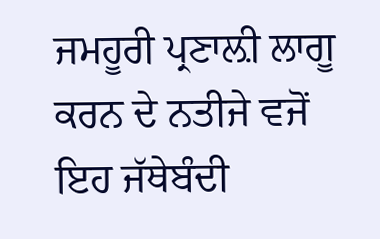ਜਮਹੂਰੀ ਪ੍ਰਣਾਲ਼ੀ ਲਾਗੂ ਕਰਨ ਦੇ ਨਤੀਜੇ ਵਜੋਂ ਇਹ ਜੱਥੇਬੰਦੀ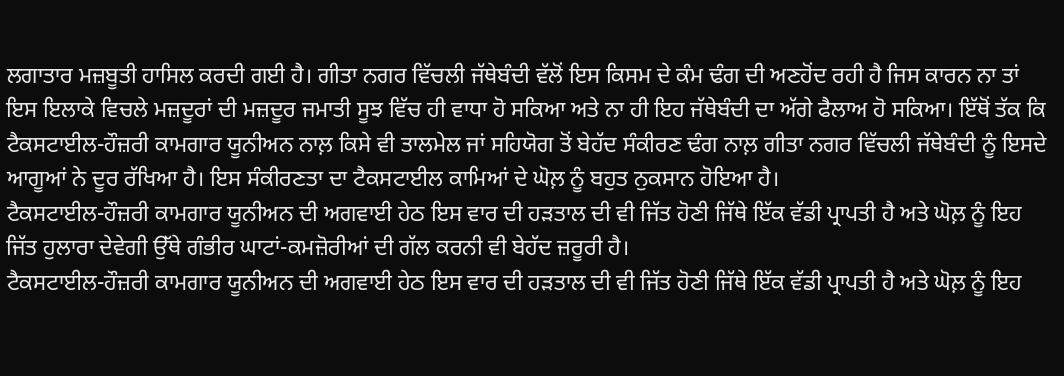ਲਗਾਤਾਰ ਮਜ਼ਬੂਤੀ ਹਾਸਿਲ ਕਰਦੀ ਗਈ ਹੈ। ਗੀਤਾ ਨਗਰ ਵਿੱਚਲੀ ਜੱਥੇਬੰਦੀ ਵੱਲੋਂ ਇਸ ਕਿਸਮ ਦੇ ਕੰਮ ਢੰਗ ਦੀ ਅਣਹੋਂਦ ਰਹੀ ਹੈ ਜਿਸ ਕਾਰਨ ਨਾ ਤਾਂ ਇਸ ਇਲਾਕੇ ਵਿਚਲੇ ਮਜ਼ਦੂਰਾਂ ਦੀ ਮਜ਼ਦੂਰ ਜਮਾਤੀ ਸੂਝ ਵਿੱਚ ਹੀ ਵਾਧਾ ਹੋ ਸਕਿਆ ਅਤੇ ਨਾ ਹੀ ਇਹ ਜੱਥੇਬੰਦੀ ਦਾ ਅੱਗੇ ਫੈਲਾਅ ਹੋ ਸਕਿਆ। ਇੱਥੋਂ ਤੱਕ ਕਿ ਟੈਕਸਟਾਈਲ-ਹੌਜ਼ਰੀ ਕਾਮਗਾਰ ਯੂਨੀਅਨ ਨਾਲ਼ ਕਿਸੇ ਵੀ ਤਾਲਮੇਲ ਜਾਂ ਸਹਿਯੋਗ ਤੋਂ ਬੇਹੱਦ ਸੰਕੀਰਣ ਢੰਗ ਨਾਲ਼ ਗੀਤਾ ਨਗਰ ਵਿੱਚਲੀ ਜੱਥੇਬੰਦੀ ਨੂੰ ਇਸਦੇ ਆਗੂਆਂ ਨੇ ਦੂਰ ਰੱਖਿਆ ਹੈ। ਇਸ ਸੰਕੀਰਣਤਾ ਦਾ ਟੈਕਸਟਾਈਲ ਕਾਮਿਆਂ ਦੇ ਘੋਲ਼ ਨੂੰ ਬਹੁਤ ਨੁਕਸਾਨ ਹੋਇਆ ਹੈ।
ਟੈਕਸਟਾਈਲ-ਹੌਜ਼ਰੀ ਕਾਮਗਾਰ ਯੂਨੀਅਨ ਦੀ ਅਗਵਾਈ ਹੇਠ ਇਸ ਵਾਰ ਦੀ ਹੜਤਾਲ ਦੀ ਵੀ ਜਿੱਤ ਹੋਣੀ ਜਿੱਥੇ ਇੱਕ ਵੱਡੀ ਪ੍ਰਾਪਤੀ ਹੈ ਅਤੇ ਘੋਲ਼ ਨੂੰ ਇਹ ਜਿੱਤ ਹੁਲਾਰਾ ਦੇਵੇਗੀ ਉੱਥੇ ਗੰਭੀਰ ਘਾਟਾਂ-ਕਮਜ਼ੋਰੀਆਂ ਦੀ ਗੱਲ ਕਰਨੀ ਵੀ ਬੇਹੱਦ ਜ਼ਰੂਰੀ ਹੈ।
ਟੈਕਸਟਾਈਲ-ਹੌਜ਼ਰੀ ਕਾਮਗਾਰ ਯੂਨੀਅਨ ਦੀ ਅਗਵਾਈ ਹੇਠ ਇਸ ਵਾਰ ਦੀ ਹੜਤਾਲ ਦੀ ਵੀ ਜਿੱਤ ਹੋਣੀ ਜਿੱਥੇ ਇੱਕ ਵੱਡੀ ਪ੍ਰਾਪਤੀ ਹੈ ਅਤੇ ਘੋਲ਼ ਨੂੰ ਇਹ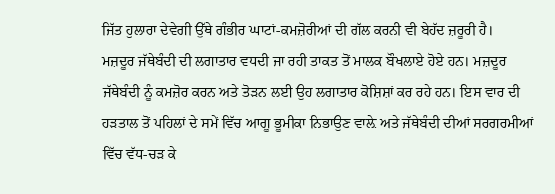ਜਿੱਤ ਹੁਲਾਰਾ ਦੇਵੇਗੀ ਉੱਥੇ ਗੰਭੀਰ ਘਾਟਾਂ-ਕਮਜ਼ੋਰੀਆਂ ਦੀ ਗੱਲ ਕਰਨੀ ਵੀ ਬੇਹੱਦ ਜ਼ਰੂਰੀ ਹੈ।
ਮਜ਼ਦੂਰ ਜੱਥੇਬੰਦੀ ਦੀ ਲਗਾਤਾਰ ਵਧਦੀ ਜਾ ਰਹੀ ਤਾਕਤ ਤੋਂ ਮਾਲਕ ਬੌਖਲਾਏ ਹੋਏ ਹਨ। ਮਜ਼ਦੂਰ ਜੱਥੇਬੰਦੀ ਨੂੰ ਕਮਜ਼ੋਰ ਕਰਨ ਅਤੇ ਤੋੜਨ ਲਈ ਉਹ ਲਗਾਤਾਰ ਕੋਸ਼ਿਸ਼ਾਂ ਕਰ ਰਹੇ ਹਨ। ਇਸ ਵਾਰ ਦੀ ਹੜਤਾਲ ਤੋਂ ਪਹਿਲਾਂ ਦੇ ਸਮੇਂ ਵਿੱਚ ਆਗੂ ਭੂਮੀਕਾ ਨਿਭਾਉਣ ਵਾਲ਼ੇ ਅਤੇ ਜੱਥੇਬੰਦੀ ਦੀਆਂ ਸਰਗਰਮੀਆਂ ਵਿੱਚ ਵੱਧ-ਚੜ ਕੇ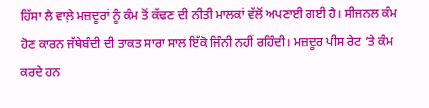ਹਿੱਸਾ ਲੈ ਵਾਲ਼ੇ ਮਜ਼ਦੂਰਾਂ ਨੂੰ ਕੰਮ ਤੋਂ ਕੱਢਣ ਦੀ ਨੀਤੀ ਮਾਲਕਾਂ ਵੱਲੋਂ ਅਪਣਾਈ ਗਈ ਹੈ। ਸੀਜਨਲ ਕੰਮ ਹੋਣ ਕਾਰਨ ਜੱਥੇਬੰਦੀ ਦੀ ਤਾਕਤ ਸਾਰਾ ਸਾਲ ਇੱਕੋ ਜਿੰਨੀ ਨਹੀਂ ਰਹਿੰਦੀ। ਮਜ਼ਦੂਰ ਪੀਸ ਰੇਟ ‘ਤੇ ਕੰਮ ਕਰਦੇ ਹਨ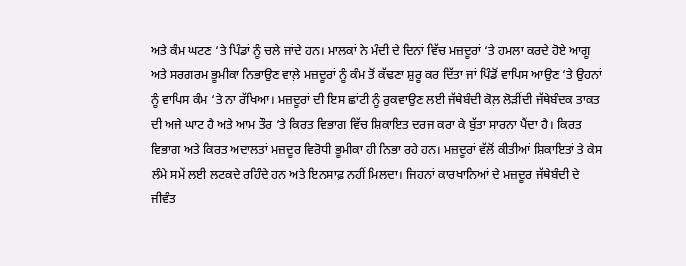ਅਤੇ ਕੰਮ ਘਟਣ ‘ਤੇ ਪਿੰਡਾਂ ਨੂੰ ਚਲੇ ਜਾਂਦੇ ਹਨ। ਮਾਲਕਾਂ ਨੇ ਮੰਦੀ ਦੇ ਦਿਨਾਂ ਵਿੱਚ ਮਜ਼ਦੂਰਾਂ ‘ਤੇ ਹਮਲਾ ਕਰਦੇ ਹੋਏ ਆਗੂ ਅਤੇ ਸਰਗਰਮ ਭੂਮੀਕਾ ਨਿਭਾਉਣ ਵਾਲ਼ੇ ਮਜ਼ਦੂਰਾਂ ਨੂੰ ਕੰਮ ਤੋਂ ਕੱਢਣਾ ਸ਼ੁਰੂ ਕਰ ਦਿੱਤਾ ਜਾਂ ਪਿੰਡੋਂ ਵਾਪਿਸ ਆਉਣ ‘ਤੇ ਉਹਨਾਂ ਨੂੰ ਵਾਪਿਸ ਕੰਮ ‘ਤੇ ਨਾ ਰੱਖਿਆ। ਮਜ਼ਦੂਰਾਂ ਦੀ ਇਸ ਛਾਂਟੀ ਨੂੰ ਰੁਕਵਾਉਣ ਲਈ ਜੱਥੇਬੰਦੀ ਕੋਲ਼ ਲੋੜੀਂਦੀ ਜੱਥੇਬੰਦਕ ਤਾਕਤ ਦੀ ਅਜੇ ਘਾਟ ਹੈ ਅਤੇ ਆਮ ਤੌਰ ‘ਤੇ ਕਿਰਤ ਵਿਭਾਗ ਵਿੱਚ ਸ਼ਿਕਾਇਤ ਦਰਜ ਕਰਾ ਕੇ ਬੁੱਤਾ ਸਾਰਨਾ ਪੈਂਦਾ ਹੈ। ਕਿਰਤ ਵਿਭਾਗ ਅਤੇ ਕਿਰਤ ਅਦਾਲਤਾਂ ਮਜ਼ਦੂਰ ਵਿਰੋਧੀ ਭੂਮੀਕਾ ਹੀ ਨਿਭਾ ਰਹੇ ਹਨ। ਮਜ਼ਦੂਰਾਂ ਵੱਲੋਂ ਕੀਤੀਆਂ ਸ਼ਿਕਾਇਤਾਂ ਤੇ ਕੇਸ ਲੰਮੇ ਸਮੇਂ ਲਈ ਲਟਕਦੇ ਰਹਿੰਦੇ ਹਨ ਅਤੇ ਇਨਸਾਫ਼ ਨਹੀਂ ਮਿਲਦਾ। ਜਿਹਨਾਂ ਕਾਰਖਾਨਿਆਂ ਦੇ ਮਜ਼ਦੂਰ ਜੱਥੇਬੰਦੀ ਦੇ ਜੀਵੰਤ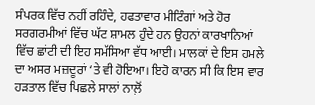ਸੰਪਰਕ ਵਿੱਚ ਨਹੀਂ ਰਹਿੰਦੇ, ਹਫਤਾਵਾਰ ਮੀਟਿੰਗਾਂ ਅਤੇ ਹੋਰ ਸਰਗਰਮੀਆਂ ਵਿੱਚ ਘੱਟ ਸ਼ਾਮਲ ਹੁੰਦੇ ਹਨ ਉਹਨਾਂ ਕਾਰਖਾਨਿਆਂ ਵਿੱਚ ਛਾਂਟੀ ਦੀ ਇਹ ਸਮੱਸਿਆ ਵੱਧ ਆਈ। ਮਾਲਕਾਂ ਦੇ ਇਸ ਹਮਲੇ ਦਾ ਅਸਰ ਮਜ਼ਦੂਰਾਂ ‘ਤੇ ਵੀ ਹੋਇਆ। ਇਹੋ ਕਾਰਨ ਸੀ ਕਿ ਇਸ ਵਾਰ ਹੜਤਾਲ ਵਿੱਚ ਪਿਛਲੇ ਸਾਲਾਂ ਨਾਲ਼ੋਂ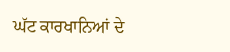ਘੱਟ ਕਾਰਖਾਨਿਆਂ ਦੇ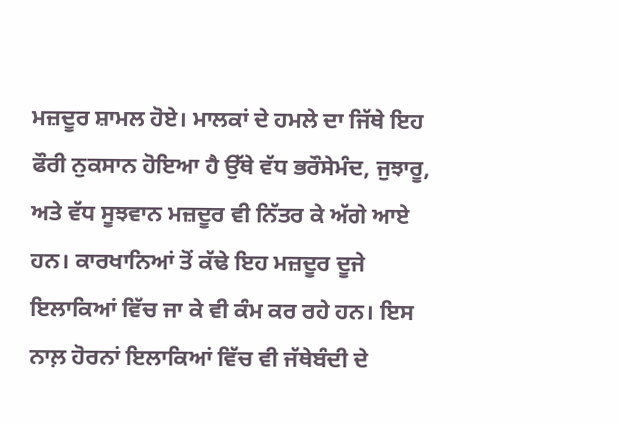ਮਜ਼ਦੂਰ ਸ਼ਾਮਲ ਹੋਏ। ਮਾਲਕਾਂ ਦੇ ਹਮਲੇ ਦਾ ਜਿੱਥੇ ਇਹ ਫੌਰੀ ਨੁਕਸਾਨ ਹੋਇਆ ਹੈ ਉੱਥੇ ਵੱਧ ਭਰੌਸੇਮੰਦ, ਜੁਝਾਰੂ, ਅਤੇ ਵੱਧ ਸੂਝਵਾਨ ਮਜ਼ਦੂਰ ਵੀ ਨਿੱਤਰ ਕੇ ਅੱਗੇ ਆਏ ਹਨ। ਕਾਰਖਾਨਿਆਂ ਤੋਂ ਕੱਢੇ ਇਹ ਮਜ਼ਦੂਰ ਦੂਜੇ ਇਲਾਕਿਆਂ ਵਿੱਚ ਜਾ ਕੇ ਵੀ ਕੰਮ ਕਰ ਰਹੇ ਹਨ। ਇਸ ਨਾਲ਼ ਹੋਰਨਾਂ ਇਲਾਕਿਆਂ ਵਿੱਚ ਵੀ ਜੱਥੇਬੰਦੀ ਦੇ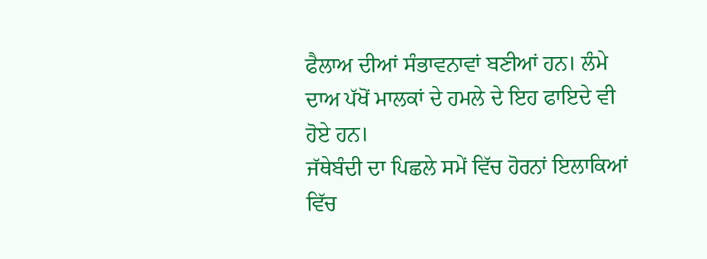ਫੈਲਾਅ ਦੀਆਂ ਸੰਭਾਵਨਾਵਾਂ ਬਣੀਆਂ ਹਨ। ਲੰਮੇ ਦਾਅ ਪੱਖੋਂ ਮਾਲਕਾਂ ਦੇ ਹਮਲੇ ਦੇ ਇਹ ਫਾਇਦੇ ਵੀ ਹੋਏ ਹਨ।
ਜੱਥੇਬੰਦੀ ਦਾ ਪਿਛਲੇ ਸਮੇਂ ਵਿੱਚ ਹੋਰਨਾਂ ਇਲਾਕਿਆਂ ਵਿੱਚ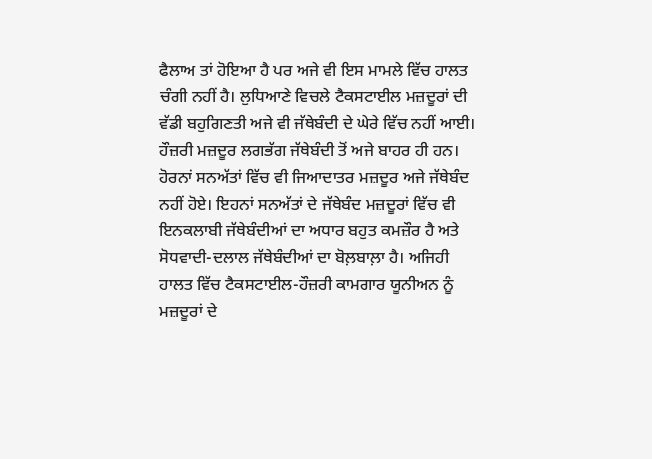ਫੈਲਾਅ ਤਾਂ ਹੋਇਆ ਹੈ ਪਰ ਅਜੇ ਵੀ ਇਸ ਮਾਮਲੇ ਵਿੱਚ ਹਾਲਤ ਚੰਗੀ ਨਹੀਂ ਹੈ। ਲੁਧਿਆਣੇ ਵਿਚਲੇ ਟੈਕਸਟਾਈਲ ਮਜ਼ਦੂਰਾਂ ਦੀ ਵੱਡੀ ਬਹੁਗਿਣਤੀ ਅਜੇ ਵੀ ਜੱਥੇਬੰਦੀ ਦੇ ਘੇਰੇ ਵਿੱਚ ਨਹੀਂ ਆਈ। ਹੌਜ਼ਰੀ ਮਜ਼ਦੂਰ ਲਗਭੱਗ ਜੱਥੇਬੰਦੀ ਤੋਂ ਅਜੇ ਬਾਹਰ ਹੀ ਹਨ। ਹੋਰਨਾਂ ਸਨਅੱਤਾਂ ਵਿੱਚ ਵੀ ਜਿਆਦਾਤਰ ਮਜ਼ਦੂਰ ਅਜੇ ਜੱਥੇਬੰਦ ਨਹੀਂ ਹੋਏ। ਇਹਨਾਂ ਸਨਅੱਤਾਂ ਦੇ ਜੱਥੇਬੰਦ ਮਜ਼ਦੂਰਾਂ ਵਿੱਚ ਵੀ ਇਨਕਲਾਬੀ ਜੱਥੇਬੰਦੀਆਂ ਦਾ ਅਧਾਰ ਬਹੁਤ ਕਮਜ਼ੌਰ ਹੈ ਅਤੇ ਸੋਧਵਾਦੀ-ਦਲਾਲ ਜੱਥੇਬੰਦੀਆਂ ਦਾ ਬੋਲ਼ਬਾਲ਼ਾ ਹੈ। ਅਜਿਹੀ ਹਾਲਤ ਵਿੱਚ ਟੈਕਸਟਾਈਲ-ਹੌਜ਼ਰੀ ਕਾਮਗਾਰ ਯੂਨੀਅਨ ਨੂੰ ਮਜ਼ਦੂਰਾਂ ਦੇ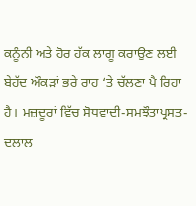ਕਨੂੰਨੀ ਅਤੇ ਹੋਰ ਹੱਕ ਲਾਗੂ ਕਰਾਉਣ ਲਈ ਬੇਹੱਦ ਔਕੜਾਂ ਭਰੇ ਰਾਹ ‘ਤੇ ਚੱਲਣਾ ਪੈ ਰਿਹਾ ਹੈ। ਮਜ਼ਦੂਰਾਂ ਵਿੱਚ ਸੋਧਵਾਦੀ-ਸਮਝੌਤਾਪ੍ਰਸਤ-ਦਲਾਲ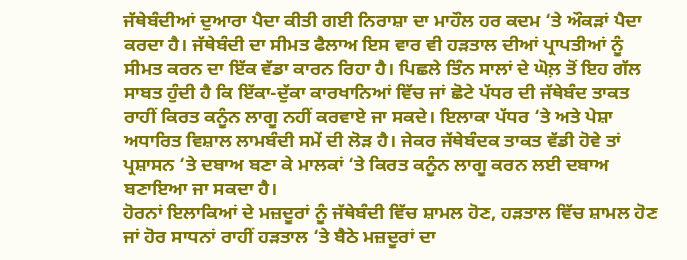ਜੱਥੇਬੰਦੀਆਂ ਦੁਆਰਾ ਪੈਦਾ ਕੀਤੀ ਗਈ ਨਿਰਾਸ਼ਾ ਦਾ ਮਾਹੌਲ ਹਰ ਕਦਮ ‘ਤੇ ਔਕੜਾਂ ਪੈਦਾ ਕਰਦਾ ਹੈ। ਜੱਥੇਬੰਦੀ ਦਾ ਸੀਮਤ ਫੈਲਾਅ ਇਸ ਵਾਰ ਵੀ ਹੜਤਾਲ ਦੀਆਂ ਪ੍ਰਾਪਤੀਆਂ ਨੂੰ ਸੀਮਤ ਕਰਨ ਦਾ ਇੱਕ ਵੱਡਾ ਕਾਰਨ ਰਿਹਾ ਹੈ। ਪਿਛਲੇ ਤਿੰਨ ਸਾਲਾਂ ਦੇ ਘੋਲ਼ ਤੋਂ ਇਹ ਗੱਲ ਸਾਬਤ ਹੁੰਦੀ ਹੈ ਕਿ ਇੱਕਾ-ਦੁੱਕਾ ਕਾਰਖਾਨਿਆਂ ਵਿੱਚ ਜਾਂ ਛੋਟੇ ਪੱਧਰ ਦੀ ਜੱਥੇਬੰਦ ਤਾਕਤ ਰਾਹੀਂ ਕਿਰਤ ਕਨੂੰਨ ਲਾਗੂ ਨਹੀਂ ਕਰਵਾਏ ਜਾ ਸਕਦੇ। ਇਲਾਕਾ ਪੱਧਰ ‘ਤੇ ਅਤੇ ਪੇਸ਼ਾ ਅਧਾਰਿਤ ਵਿਸ਼ਾਲ ਲਾਮਬੰਦੀ ਸਮੇਂ ਦੀ ਲੋੜ ਹੈ। ਜੇਕਰ ਜੱਥੇਬੰਦਕ ਤਾਕਤ ਵੱਡੀ ਹੋਵੇ ਤਾਂ ਪ੍ਰਸ਼ਾਸਨ ‘ਤੇ ਦਬਾਅ ਬਣਾ ਕੇ ਮਾਲਕਾਂ ‘ਤੇ ਕਿਰਤ ਕਨੂੰਨ ਲਾਗੂ ਕਰਨ ਲਈ ਦਬਾਅ ਬਣਾਇਆ ਜਾ ਸਕਦਾ ਹੈ।
ਹੋਰਨਾਂ ਇਲਾਕਿਆਂ ਦੇ ਮਜ਼ਦੂਰਾਂ ਨੂੰ ਜੱਥੇਬੰਦੀ ਵਿੱਚ ਸ਼ਾਮਲ ਹੋਣ, ਹੜਤਾਲ ਵਿੱਚ ਸ਼ਾਮਲ ਹੋਣ ਜਾਂ ਹੋਰ ਸਾਧਨਾਂ ਰਾਹੀਂ ਹੜਤਾਲ ‘ਤੇ ਬੈਠੇ ਮਜ਼ਦੂਰਾਂ ਦਾ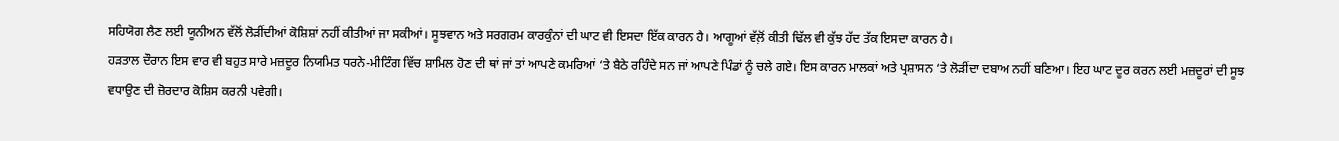ਸਹਿਯੋਗ ਲੈਣ ਲਈ ਯੂਨੀਅਨ ਵੱਲੋਂ ਲੋੜੀਂਦੀਆਂ ਕੋਸ਼ਿਸ਼ਾਂ ਨਹੀਂ ਕੀਤੀਆਂ ਜਾ ਸਕੀਆਂ। ਸੂਝਵਾਨ ਅਤੇ ਸਰਗਰਮ ਕਾਰਕੁੰਨਾਂ ਦੀ ਘਾਟ ਵੀ ਇਸਦਾ ਇੱਕ ਕਾਰਨ ਹੈ। ਆਗੂਆਂ ਵੱਲ਼ੋਂ ਕੀਤੀ ਢਿੱਲ ਵੀ ਕੁੱਝ ਹੱਦ ਤੱਕ ਇਸਦਾ ਕਾਰਨ ਹੈ।
ਹੜਤਾਲ ਦੌਰਾਨ ਇਸ ਵਾਰ ਵੀ ਬਹੁਤ ਸਾਰੇ ਮਜ਼ਦੂਰ ਨਿਯਮਿਤ ਧਰਨੇ-ਮੀਟਿੰਗ ਵਿੱਚ ਸ਼ਾਮਿਲ ਹੋਣ ਦੀ ਥਾਂ ਜਾਂ ਤਾਂ ਆਪਣੇ ਕਮਰਿਆਂ ‘ਤੇ ਬੈਠੇ ਰਹਿੰਦੇ ਸਨ ਜਾਂ ਆਪਣੇ ਪਿੰਡਾਂ ਨੂੰ ਚਲੇ ਗਏ। ਇਸ ਕਾਰਨ ਮਾਲਕਾਂ ਅਤੇ ਪ੍ਰਸ਼ਾਸਨ ‘ਤੇ ਲੋੜੀਂਦਾ ਦਬਾਅ ਨਹੀਂ ਬਣਿਆ। ਇਹ ਘਾਟ ਦੂਰ ਕਰਨ ਲਈ ਮਜ਼ਦੂਰਾਂ ਦੀ ਸੂਝ ਵਧਾਉਣ ਦੀ ਜ਼ੋਰਦਾਰ ਕੋਸ਼ਿਸ ਕਰਨੀ ਪਵੇਗੀ।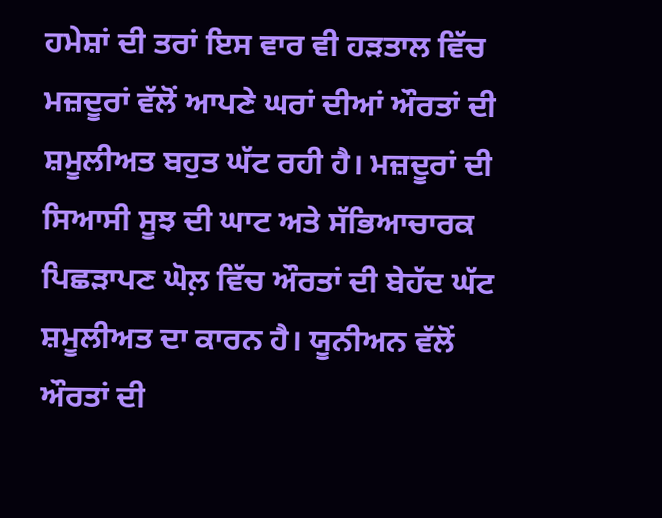ਹਮੇਸ਼ਾਂ ਦੀ ਤਰਾਂ ਇਸ ਵਾਰ ਵੀ ਹੜਤਾਲ ਵਿੱਚ ਮਜ਼ਦੂਰਾਂ ਵੱਲੋਂ ਆਪਣੇ ਘਰਾਂ ਦੀਆਂ ਔਰਤਾਂ ਦੀ ਸ਼ਮੂਲੀਅਤ ਬਹੁਤ ਘੱਟ ਰਹੀ ਹੈ। ਮਜ਼ਦੂਰਾਂ ਦੀ ਸਿਆਸੀ ਸੂਝ ਦੀ ਘਾਟ ਅਤੇ ਸੱਭਿਆਚਾਰਕ ਪਿਛੜਾਪਣ ਘੋਲ਼ ਵਿੱਚ ਔਰਤਾਂ ਦੀ ਬੇਹੱਦ ਘੱਟ ਸ਼ਮੂਲੀਅਤ ਦਾ ਕਾਰਨ ਹੈ। ਯੂਨੀਅਨ ਵੱਲੋਂ ਔਰਤਾਂ ਦੀ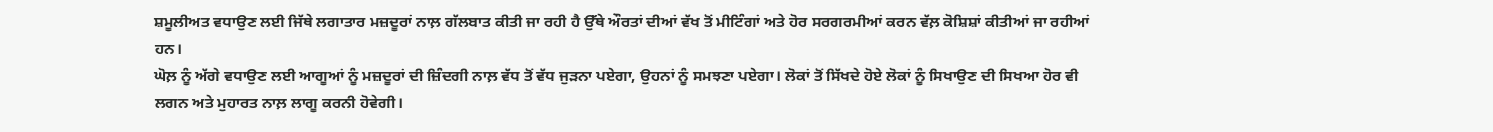ਸ਼ਮੂਲੀਅਤ ਵਧਾਉਣ ਲਈ ਜਿੱਥੇ ਲਗਾਤਾਰ ਮਜ਼ਦੂਰਾਂ ਨਾਲ਼ ਗੱਲਬਾਤ ਕੀਤੀ ਜਾ ਰਹੀ ਹੈ ਉੱਥੇ ਔਰਤਾਂ ਦੀਆਂ ਵੱਖ ਤੋਂ ਮੀਟਿੰਗਾਂ ਅਤੇ ਹੋਰ ਸਰਗਰਮੀਆਂ ਕਰਨ ਵੱਲ਼ ਕੋਸ਼ਿਸ਼ਾਂ ਕੀਤੀਆਂ ਜਾ ਰਹੀਆਂ ਹਨ।
ਘੋਲ਼ ਨੂੰ ਅੱਗੇ ਵਧਾਉਣ ਲਈ ਆਗੂਆਂ ਨੂੰ ਮਜ਼ਦੂਰਾਂ ਦੀ ਜ਼ਿੰਦਗੀ ਨਾਲ਼ ਵੱਧ ਤੋਂ ਵੱਧ ਜੁੜਨਾ ਪਏਗਾ, ਉਹਨਾਂ ਨੂੰ ਸਮਝਣਾ ਪਏਗਾ। ਲੋਕਾਂ ਤੋਂ ਸਿੱਖਦੇ ਹੋਏ ਲੋਕਾਂ ਨੂੰ ਸਿਖਾਉਣ ਦੀ ਸਿਖਆ ਹੋਰ ਵੀ ਲਗਨ ਅਤੇ ਮੁਹਾਰਤ ਨਾਲ਼ ਲਾਗੂ ਕਰਨੀ ਹੋਵੇਗੀ।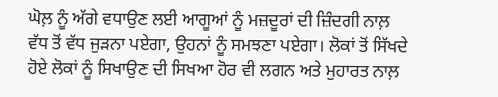ਘੋਲ਼ ਨੂੰ ਅੱਗੇ ਵਧਾਉਣ ਲਈ ਆਗੂਆਂ ਨੂੰ ਮਜ਼ਦੂਰਾਂ ਦੀ ਜ਼ਿੰਦਗੀ ਨਾਲ਼ ਵੱਧ ਤੋਂ ਵੱਧ ਜੁੜਨਾ ਪਏਗਾ, ਉਹਨਾਂ ਨੂੰ ਸਮਝਣਾ ਪਏਗਾ। ਲੋਕਾਂ ਤੋਂ ਸਿੱਖਦੇ ਹੋਏ ਲੋਕਾਂ ਨੂੰ ਸਿਖਾਉਣ ਦੀ ਸਿਖਆ ਹੋਰ ਵੀ ਲਗਨ ਅਤੇ ਮੁਹਾਰਤ ਨਾਲ਼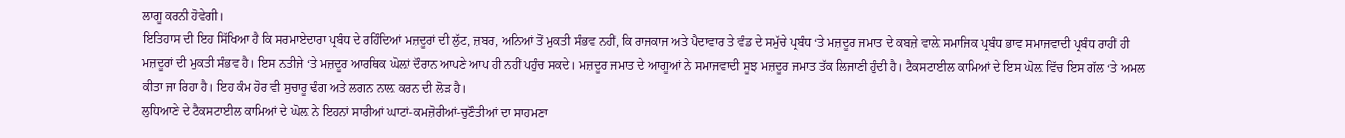ਲਾਗੂ ਕਰਨੀ ਹੋਵੇਗੀ।
ਇਤਿਹਾਸ ਦੀ ਇਹ ਸਿੱਖਿਆ ਹੈ ਕਿ ਸਰਮਾਏਦਾਰਾ ਪ੍ਰਬੰਧ ਦੇ ਰਹਿੰਦਿਆਂ ਮਜ਼ਦੂਰਾਂ ਦੀ ਲੁੱਟ, ਜ਼ਬਰ, ਅਨਿਆਂ ਤੋਂ ਮੁਕਤੀ ਸੰਭਵ ਨਹੀਂ, ਕਿ ਰਾਜਕਾਜ ਅਤੇ ਪੈਦਾਵਾਰ ਤੇ ਵੰਡ ਦੇ ਸਮੁੱਚੇ ਪ੍ਰਬੰਧ ‘ਤੇ ਮਜ਼ਦੂਰ ਜਮਾਤ ਦੇ ਕਬਜ਼ੇ ਵਾਲ਼ੇ ਸਮਾਜਿਕ ਪ੍ਰਬੰਧ ਭਾਵ ਸਮਾਜਵਾਦੀ ਪ੍ਰਬੰਧ ਰਾਹੀਂ ਹੀ ਮਜ਼ਦੂਰਾਂ ਦੀ ਮੁਕਤੀ ਸੰਭਵ ਹੈ। ਇਸ ਨਤੀਜੇ ‘ਤੇ ਮਜ਼ਦੂਰ ਆਰਥਿਕ ਘੋਲ਼ਾਂ ਦੌਰਾਨ ਆਪਣੇ ਆਪ ਹੀ ਨਹੀਂ ਪਹੁੰਚ ਸਕਦੇ। ਮਜ਼ਦੂਰ ਜਮਾਤ ਦੇ ਆਗੂਆਂ ਨੇ ਸਮਾਜਵਾਦੀ ਸੂਝ ਮਜ਼ਦੂਰ ਜਮਾਤ ਤੱਕ ਲਿਜਾਣੀ ਹੁੰਦੀ ਹੈ। ਟੈਕਸਟਾਈਲ ਕਾਮਿਆਂ ਦੇ ਇਸ ਘੋਲ਼ ਵਿੱਚ ਇਸ ਗੱਲ ‘ਤੇ ਅਮਲ ਕੀਤਾ ਜਾ ਰਿਹਾ ਹੈ। ਇਹ ਕੰਮ ਹੋਰ ਵੀ ਸੁਚਾਰੂ ਢੰਗ ਅਤੇ ਲਗਨ ਨਾਲ਼ ਕਰਨ ਦੀ ਲੋੜ ਹੈ।
ਲੁਧਿਆਣੇ ਦੇ ਟੈਕਸਟਾਈਲ ਕਾਮਿਆਂ ਦੇ ਘੋਲ਼ ਨੇ ਇਹਨਾਂ ਸਾਰੀਆਂ ਘਾਟਾਂ-ਕਮਜ਼ੋਰੀਆਂ-ਚੁਣੌਤੀਆਂ ਦਾ ਸਾਹਮਣਾ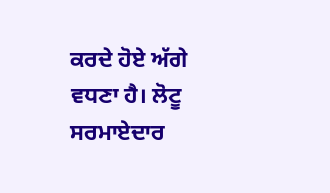ਕਰਦੇ ਹੋਏ ਅੱਗੇ ਵਧਣਾ ਹੈ। ਲੋਟੂ ਸਰਮਾਏਦਾਰ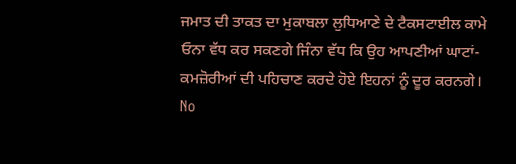ਜਮਾਤ ਦੀ ਤਾਕਤ ਦਾ ਮੁਕਾਬਲਾ ਲੁਧਿਆਣੇ ਦੇ ਟੈਕਸਟਾਈਲ ਕਾਮੇ ਓਨਾ ਵੱਧ ਕਰ ਸਕਣਗੇ ਜਿੰਨਾ ਵੱਧ ਕਿ ਉਹ ਆਪਣੀਆਂ ਘਾਟਾਂ-ਕਮਜ਼ੋਰੀਆਂ ਦੀ ਪਹਿਚਾਣ ਕਰਦੇ ਹੋਏ ਇਹਨਾਂ ਨੂੰ ਦੂਰ ਕਰਨਗੇ।
No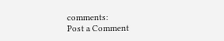comments:
Post a Comment